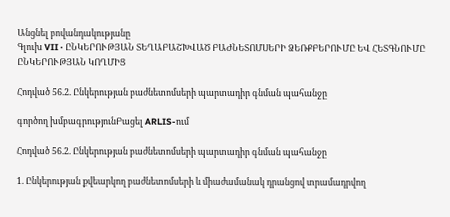Անցնել բովանդակությանը
Գլուխ VII · ԸՆԿԵՐՈՒԹՅԱՆ ՏԵՂԱԲԱՇԽՎԱԾ ԲԱԺՆԵՏՈՄՍԵՐԻ ՁԵՌՔԲԵՐՈՒՄԸ ԵՎ ՀԵՏԳՆՈՒՄԸ ԸՆԿԵՐՈՒԹՅԱՆ ԿՈՂՄԻՑ

Հոդված 56.2. Ընկերության բաժնետոմսերի պարտադիր գնման պահանջը

գործող խմբագրությունԲացել ARLIS-ում

Հոդված 56.2. Ընկերության բաժնետոմսերի պարտադիր գնման պահանջը

1. Ընկերության քվեարկող բաժնետոմսերի և միաժամանակ դրանցով տրամադրվող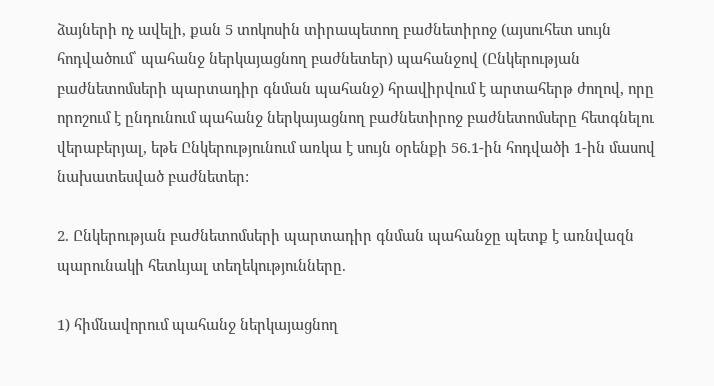ձայների ոչ ավելի, քան 5 տոկոսին տիրապետող բաժնետիրոջ (այսուհետ սույն հոդվածում՝ պահանջ ներկայացնող բաժնետեր) պահանջով (Ընկերության բաժնետոմսերի պարտադիր գնման պահանջ) հրավիրվում է արտահերթ ժողով, որը որոշում է ընդունում պահանջ ներկայացնող բաժնետիրոջ բաժնետոմսերը հետգնելու վերաբերյալ, եթե Ընկերությունում առկա է սույն օրենքի 56.1-ին հոդվածի 1-ին մասով նախատեսված բաժնետեր:

2. Ընկերության բաժնետոմսերի պարտադիր գնման պահանջը պետք է առնվազն պարունակի հետևյալ տեղեկությունները.

1) հիմնավորում պահանջ ներկայացնող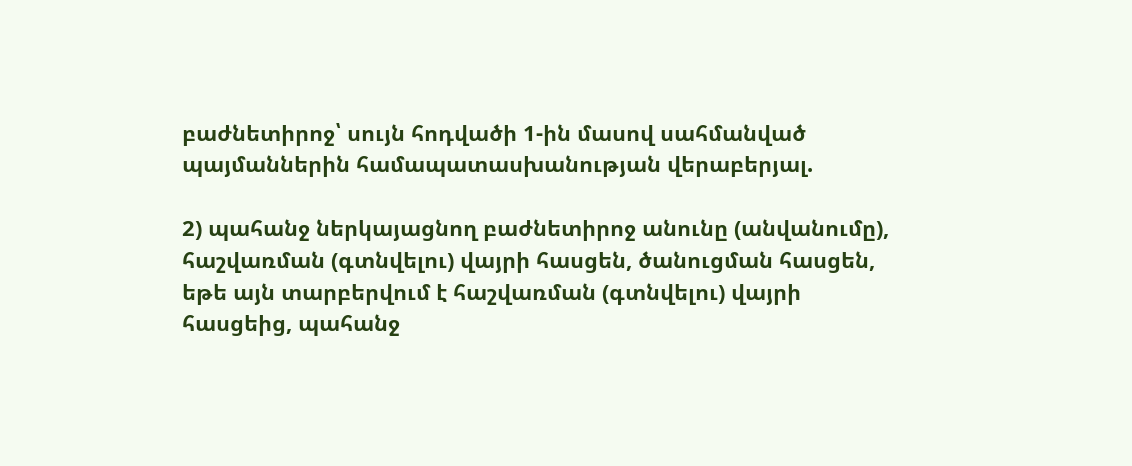բաժնետիրոջ՝ սույն հոդվածի 1-ին մասով սահմանված պայմաններին համապատասխանության վերաբերյալ.

2) պահանջ ներկայացնող բաժնետիրոջ անունը (անվանումը), հաշվառման (գտնվելու) վայրի հասցեն, ծանուցման հասցեն, եթե այն տարբերվում է հաշվառման (գտնվելու) վայրի հասցեից, պահանջ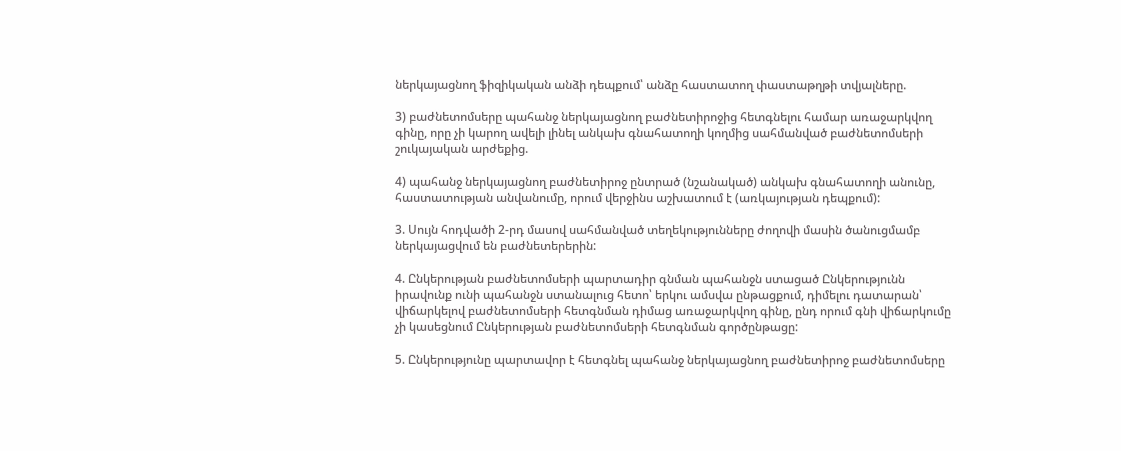ներկայացնող ֆիզիկական անձի դեպքում՝ անձը հաստատող փաստաթղթի տվյալները.

3) բաժնետոմսերը պահանջ ներկայացնող բաժնետիրոջից հետգնելու համար առաջարկվող գինը, որը չի կարող ավելի լինել անկախ գնահատողի կողմից սահմանված բաժնետոմսերի շուկայական արժեքից.

4) պահանջ ներկայացնող բաժնետիրոջ ընտրած (նշանակած) անկախ գնահատողի անունը, հաստատության անվանումը, որում վերջինս աշխատում է (առկայության դեպքում):

3. Սույն հոդվածի 2-րդ մասով սահմանված տեղեկությունները ժողովի մասին ծանուցմամբ ներկայացվում են բաժնետերերին:

4. Ընկերության բաժնետոմսերի պարտադիր գնման պահանջն ստացած Ընկերությունն իրավունք ունի պահանջն ստանալուց հետո՝ երկու ամսվա ընթացքում, դիմելու դատարան՝ վիճարկելով բաժնետոմսերի հետգնման դիմաց առաջարկվող գինը, ընդ որում գնի վիճարկումը չի կասեցնում Ընկերության բաժնետոմսերի հետգնման գործընթացը:

5. Ընկերությունը պարտավոր է հետգնել պահանջ ներկայացնող բաժնետիրոջ բաժնետոմսերը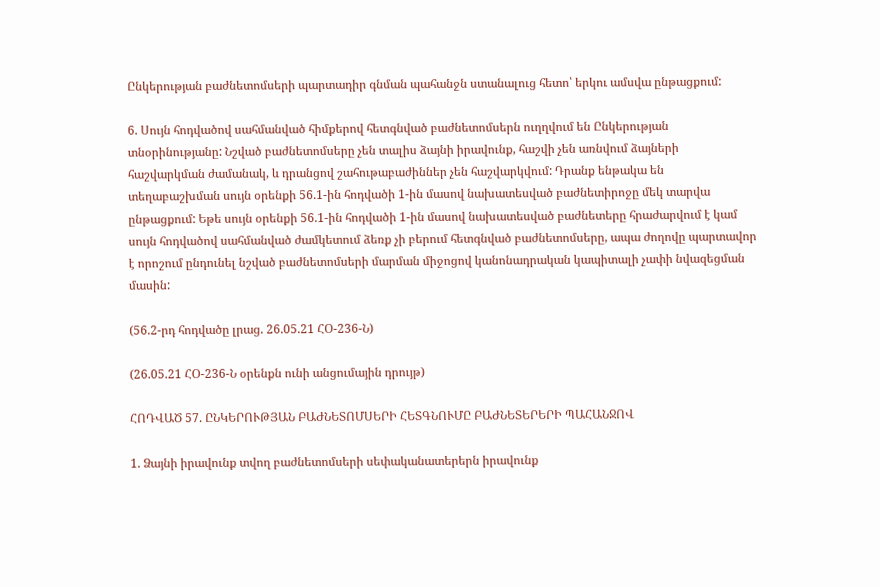Ընկերության բաժնետոմսերի պարտադիր գնման պահանջն ստանալուց հետո՝ երկու ամսվա ընթացքում:

6. Սույն հոդվածով սահմանված հիմքերով հետգնված բաժնետոմսերն ուղղվում են Ընկերության տնօրինությանը: Նշված բաժնետոմսերը չեն տալիս ձայնի իրավունք, հաշվի չեն առնվում ձայների հաշվարկման ժամանակ, և դրանցով շահութաբաժիններ չեն հաշվարկվում: Դրանք ենթակա են տեղաբաշխման սույն օրենքի 56.1-ին հոդվածի 1-ին մասով նախատեսված բաժնետիրոջը մեկ տարվա ընթացքում: Եթե սույն օրենքի 56.1-ին հոդվածի 1-ին մասով նախատեսված բաժնետերը հրաժարվում է կամ սույն հոդվածով սահմանված ժամկետում ձեռք չի բերում հետգնված բաժնետոմսերը, ապա ժողովը պարտավոր է որոշում ընդունել նշված բաժնետոմսերի մարման միջոցով կանոնադրական կապիտալի չափի նվազեցման մասին:

(56.2-րդ հոդվածը լրաց. 26.05.21 ՀՕ-236-Ն)

(26.05.21 ՀՕ-236-Ն օրենքն ունի անցումային դրույթ)

ՀՈԴՎԱԾ 57. ԸՆԿԵՐՈՒԹՅԱՆ ԲԱԺՆԵՏՈՄՍԵՐԻ ՀԵՏԳՆՈՒՄԸ ԲԱԺՆԵՏԵՐԵՐԻ ՊԱՀԱՆՋՈՎ

1. Ձայնի իրավունք տվող բաժնետոմսերի սեփականատերերն իրավունք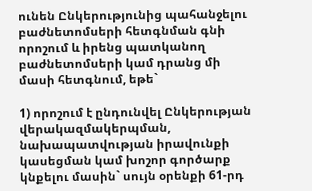ունեն Ընկերությունից պահանջելու բաժնետոմսերի հետգնման գնի որոշում և իրենց պատկանող բաժնետոմսերի կամ դրանց մի մասի հետգնում, եթե`

1) որոշում է ընդունվել Ընկերության վերակազմակերպման, նախապատվության իրավունքի կասեցման կամ խոշոր գործարք կնքելու մասին` սույն օրենքի 61-րդ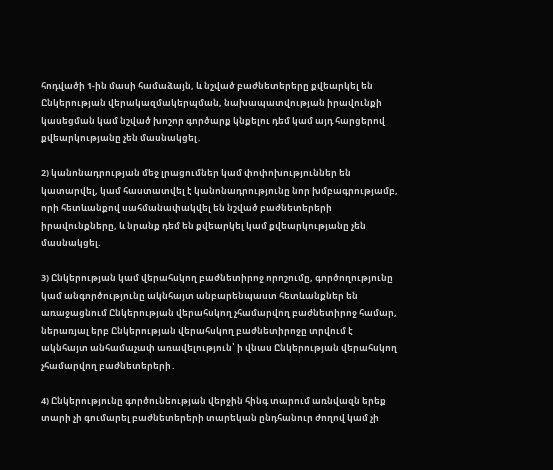հոդվածի 1-ին մասի համաձայն, և նշված բաժնետերերը քվեարկել են Ընկերության վերակազմակերպման, նախապատվության իրավունքի կասեցման կամ նշված խոշոր գործարք կնքելու դեմ կամ այդ հարցերով քվեարկությանը չեն մասնակցել․

2) կանոնադրության մեջ լրացումներ կամ փոփոխություններ են կատարվել, կամ հաստատվել է կանոնադրությունը նոր խմբագրությամբ, որի հետևանքով սահմանափակվել են նշված բաժնետերերի իրավունքները, և նրանք դեմ են քվեարկել կամ քվեարկությանը չեն մասնակցել.

3) Ընկերության կամ վերահսկող բաժնետիրոջ որոշումը, գործողությունը կամ անգործությունը ակնհայտ անբարենպաստ հետևանքներ են առաջացնում Ընկերության վերահսկող չհամարվող բաժնետիրոջ համար, ներառյալ երբ Ընկերության վերահսկող բաժնետիրոջը տրվում է ակնհայտ անհամաչափ առավելություն՝ ի վնաս Ընկերության վերահսկող չհամարվող բաժնետերերի․

4) Ընկերությունը գործունեության վերջին հինգ տարում առնվազն երեք տարի չի գումարել բաժնետերերի տարեկան ընդհանուր ժողով կամ չի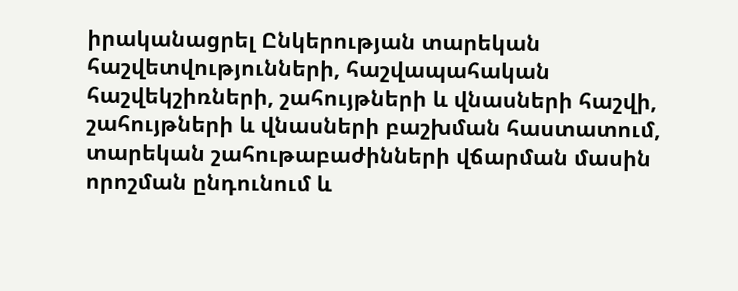իրականացրել Ընկերության տարեկան հաշվետվությունների, հաշվապահական հաշվեկշիռների, շահույթների և վնասների հաշվի, շահույթների և վնասների բաշխման հաստատում, տարեկան շահութաբաժինների վճարման մասին որոշման ընդունում և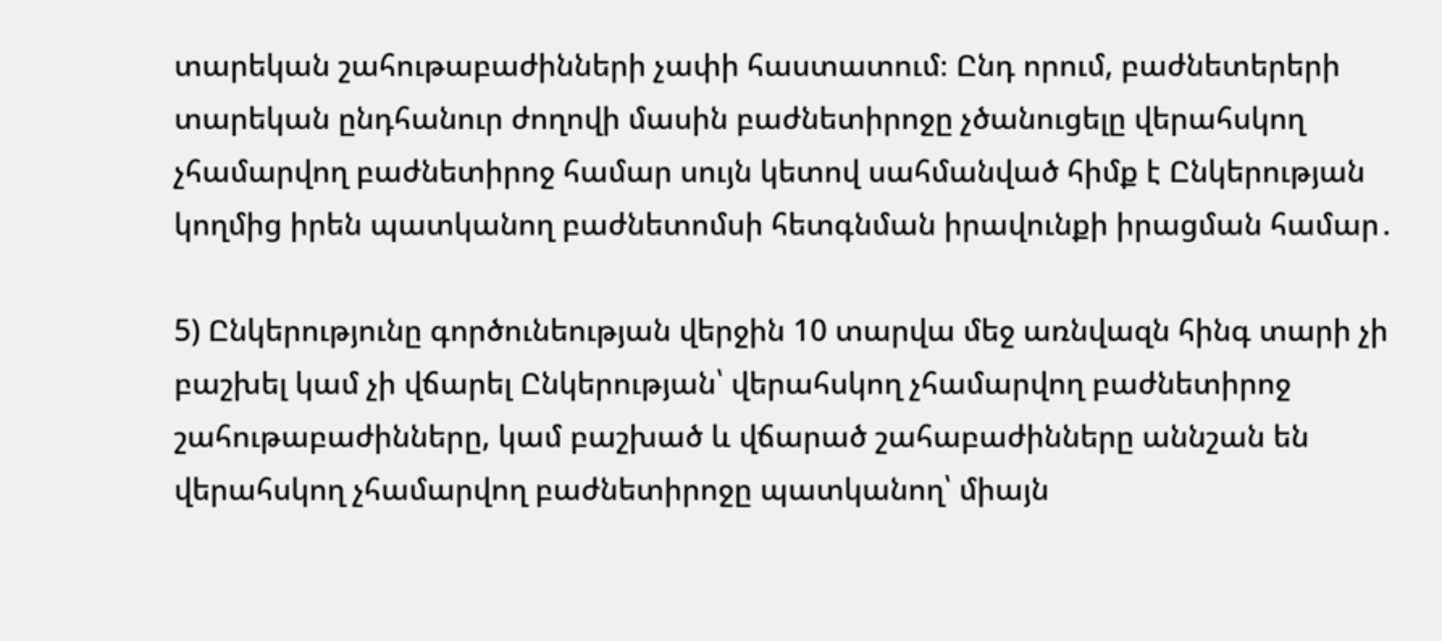տարեկան շահութաբաժինների չափի հաստատում։ Ընդ որում, բաժնետերերի տարեկան ընդհանուր ժողովի մասին բաժնետիրոջը չծանուցելը վերահսկող չհամարվող բաժնետիրոջ համար սույն կետով սահմանված հիմք է Ընկերության կողմից իրեն պատկանող բաժնետոմսի հետգնման իրավունքի իրացման համար․

5) Ընկերությունը գործունեության վերջին 10 տարվա մեջ առնվազն հինգ տարի չի բաշխել կամ չի վճարել Ընկերության՝ վերահսկող չհամարվող բաժնետիրոջ շահութաբաժինները, կամ բաշխած և վճարած շահաբաժինները աննշան են վերահսկող չհամարվող բաժնետիրոջը պատկանող՝ միայն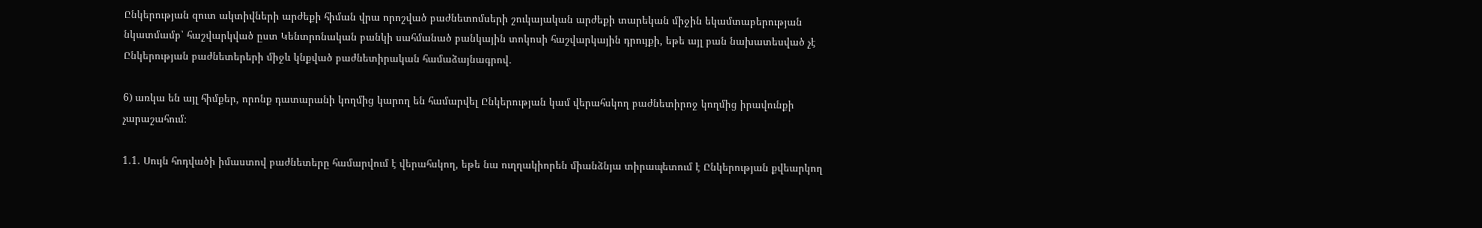Ընկերության զուտ ակտիվների արժեքի հիման վրա որոշված բաժնետոմսերի շուկայական արժեքի տարեկան միջին եկամտաբերության նկատմամբ՝ հաշվարկված ըստ Կենտրոնական բանկի սահմանած բանկային տոկոսի հաշվարկային դրույքի, եթե այլ բան նախատեսված չէ Ընկերության բաժնետերերի միջև կնքված բաժնետիրական համաձայնագրով․

6) առկա են այլ հիմքեր, որոնք դատարանի կողմից կարող են համարվել Ընկերության կամ վերահսկող բաժնետիրոջ կողմից իրավունքի չարաշահում։

1.1. Սույն հոդվածի իմաստով բաժնետերը համարվում է վերահսկող, եթե նա ուղղակիորեն միանձնյա տիրապետում է Ընկերության քվեարկող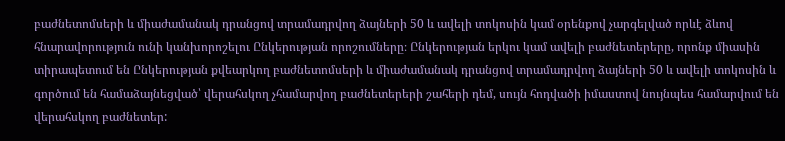բաժնետոմսերի և միաժամանակ դրանցով տրամադրվող ձայների 50 և ավելի տոկոսին կամ օրենքով չարգելված որևէ ձևով հնարավորություն ունի կանխորոշելու Ընկերության որոշումները։ Ընկերության երկու կամ ավելի բաժնետերերը, որոնք միասին տիրապետում են Ընկերության քվեարկող բաժնետոմսերի և միաժամանակ դրանցով տրամադրվող ձայների 50 և ավելի տոկոսին և գործում են համաձայնեցված՝ վերահսկող չհամարվող բաժնետերերի շահերի դեմ, սույն հոդվածի իմաստով նույնպես համարվում են վերահսկող բաժնետեր: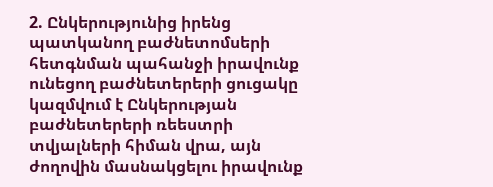2. Ընկերությունից իրենց պատկանող բաժնետոմսերի հետգնման պահանջի իրավունք ունեցող բաժնետերերի ցուցակը կազմվում է Ընկերության բաժնետերերի ռեեստրի տվյալների հիման վրա, այն ժողովին մասնակցելու իրավունք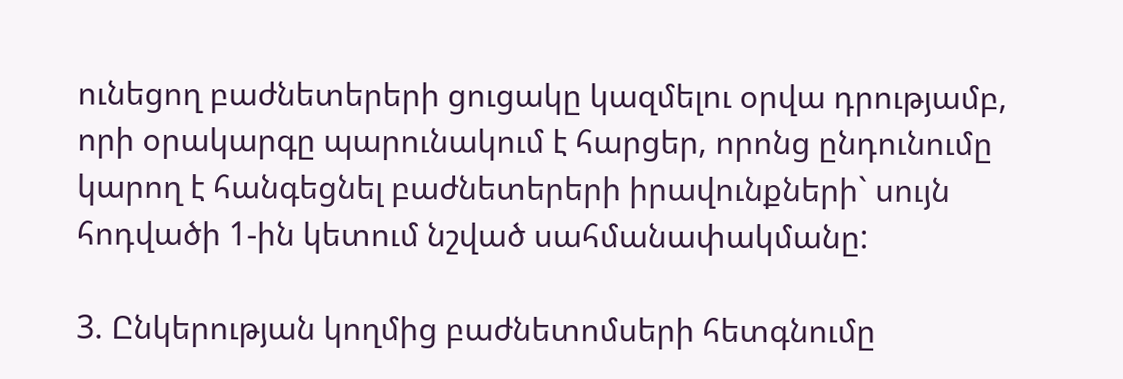ունեցող բաժնետերերի ցուցակը կազմելու օրվա դրությամբ, որի օրակարգը պարունակում է հարցեր, որոնց ընդունումը կարող է հանգեցնել բաժնետերերի իրավունքների` սույն հոդվածի 1-ին կետում նշված սահմանափակմանը:

3. Ընկերության կողմից բաժնետոմսերի հետգնումը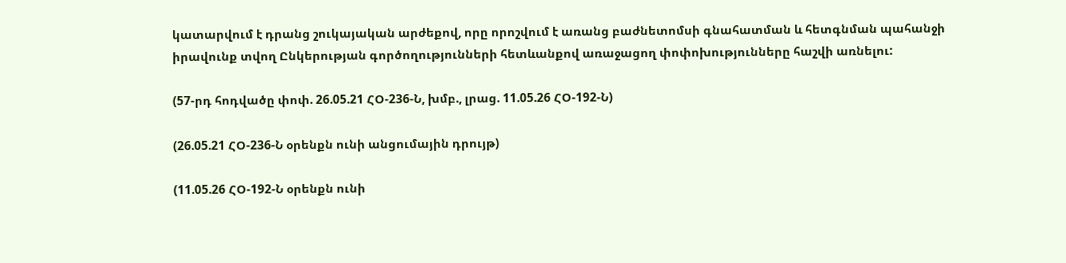կատարվում է դրանց շուկայական արժեքով, որը որոշվում է առանց բաժնետոմսի գնահատման և հետգնման պահանջի իրավունք տվող Ընկերության գործողությունների հետևանքով առաջացող փոփոխությունները հաշվի առնելու:

(57-րդ հոդվածը փոփ. 26.05.21 ՀՕ-236-Ն, խմբ., լրաց. 11.05.26 ՀՕ-192-Ն)

(26.05.21 ՀՕ-236-Ն օրենքն ունի անցումային դրույթ)

(11.05.26 ՀՕ-192-Ն օրենքն ունի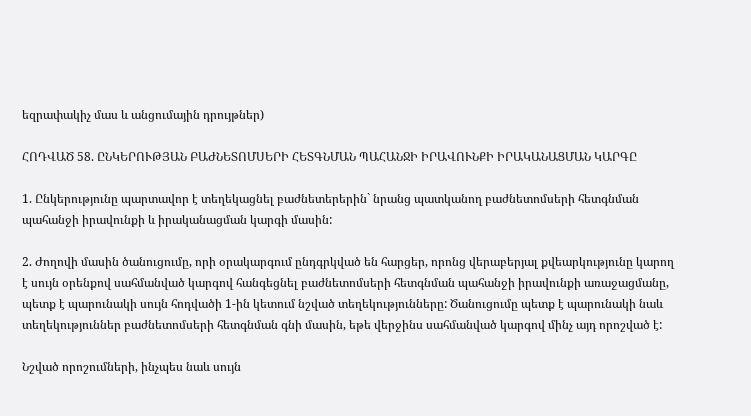եզրափակիչ մաս և անցումային դրույթներ)

ՀՈԴՎԱԾ 58. ԸՆԿԵՐՈՒԹՅԱՆ ԲԱԺՆԵՏՈՄՍԵՐԻ ՀԵՏԳՆՄԱՆ ՊԱՀԱՆՋԻ ԻՐԱՎՈՒՆՔԻ ԻՐԱԿԱՆԱՑՄԱՆ ԿԱՐԳԸ

1. Ընկերությունը պարտավոր է տեղեկացնել բաժնետերերին` նրանց պատկանող բաժնետոմսերի հետգնման պահանջի իրավունքի և իրականացման կարգի մասին:

2. Ժողովի մասին ծանուցումը, որի օրակարգում ընդգրկված են հարցեր, որոնց վերաբերյալ քվեարկությունը կարող է սույն օրենքով սահմանված կարգով հանգեցնել բաժնետոմսերի հետգնման պահանջի իրավունքի առաջացմանը, պետք է պարունակի սույն հոդվածի 1-ին կետում նշված տեղեկությունները: Ծանուցումը պետք է պարունակի նաև տեղեկություններ բաժնետոմսերի հետգնման գնի մասին, եթե վերջինս սահմանված կարգով մինչ այդ որոշված է:

Նշված որոշումների, ինչպես նաև սույն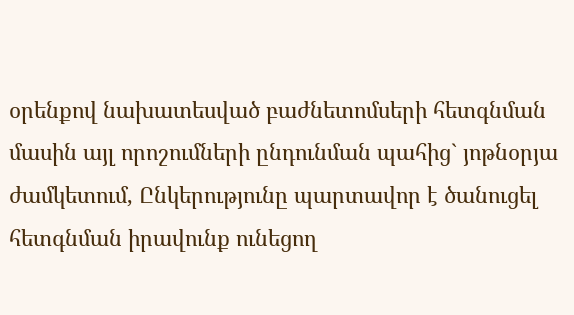օրենքով նախատեսված բաժնետոմսերի հետգնման մասին այլ որոշումների ընդունման պահից` յոթնօրյա ժամկետում, Ընկերությունը պարտավոր է ծանուցել հետգնման իրավունք ունեցող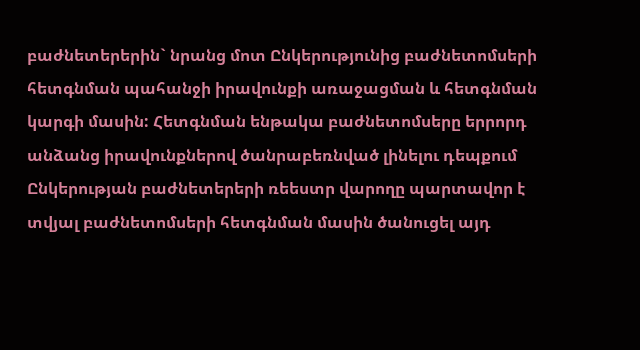բաժնետերերին` նրանց մոտ Ընկերությունից բաժնետոմսերի հետգնման պահանջի իրավունքի առաջացման և հետգնման կարգի մասին: Հետգնման ենթակա բաժնետոմսերը երրորդ անձանց իրավունքներով ծանրաբեռնված լինելու դեպքում Ընկերության բաժնետերերի ռեեստր վարողը պարտավոր է տվյալ բաժնետոմսերի հետգնման մասին ծանուցել այդ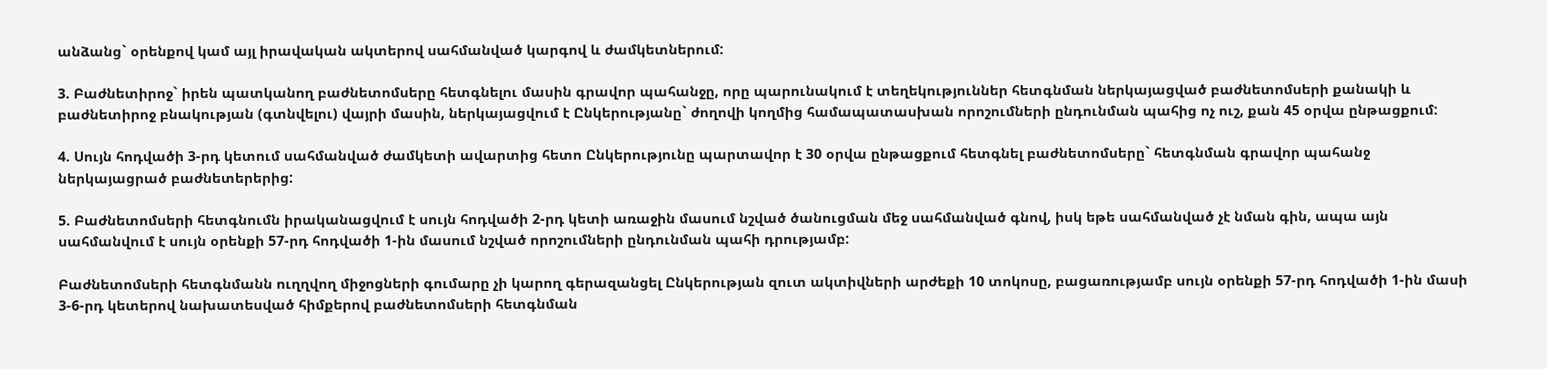անձանց` օրենքով կամ այլ իրավական ակտերով սահմանված կարգով և ժամկետներում:

3. Բաժնետիրոջ` իրեն պատկանող բաժնետոմսերը հետգնելու մասին գրավոր պահանջը, որը պարունակում է տեղեկություններ հետգնման ներկայացված բաժնետոմսերի քանակի և բաժնետիրոջ բնակության (գտնվելու) վայրի մասին, ներկայացվում է Ընկերությանը` ժողովի կողմից համապատասխան որոշումների ընդունման պահից ոչ ուշ, քան 45 օրվա ընթացքում:

4. Սույն հոդվածի 3-րդ կետում սահմանված ժամկետի ավարտից հետո Ընկերությունը պարտավոր է 30 օրվա ընթացքում հետգնել բաժնետոմսերը` հետգնման գրավոր պահանջ ներկայացրած բաժնետերերից:

5. Բաժնետոմսերի հետգնումն իրականացվում է սույն հոդվածի 2-րդ կետի առաջին մասում նշված ծանուցման մեջ սահմանված գնով, իսկ եթե սահմանված չէ նման գին, ապա այն սահմանվում է սույն օրենքի 57-րդ հոդվածի 1-ին մասում նշված որոշումների ընդունման պահի դրությամբ:

Բաժնետոմսերի հետգնմանն ուղղվող միջոցների գումարը չի կարող գերազանցել Ընկերության զուտ ակտիվների արժեքի 10 տոկոսը, բացառությամբ սույն օրենքի 57-րդ հոդվածի 1-ին մասի 3-6-րդ կետերով նախատեսված հիմքերով բաժնետոմսերի հետգնման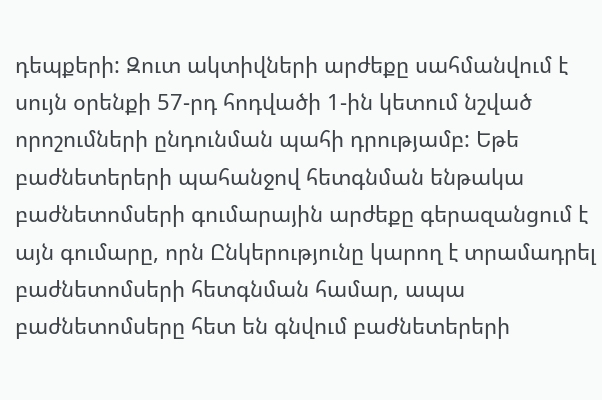դեպքերի: Զուտ ակտիվների արժեքը սահմանվում է սույն օրենքի 57-րդ հոդվածի 1-ին կետում նշված որոշումների ընդունման պահի դրությամբ: Եթե բաժնետերերի պահանջով հետգնման ենթակա բաժնետոմսերի գումարային արժեքը գերազանցում է այն գումարը, որն Ընկերությունը կարող է տրամադրել բաժնետոմսերի հետգնման համար, ապա բաժնետոմսերը հետ են գնվում բաժնետերերի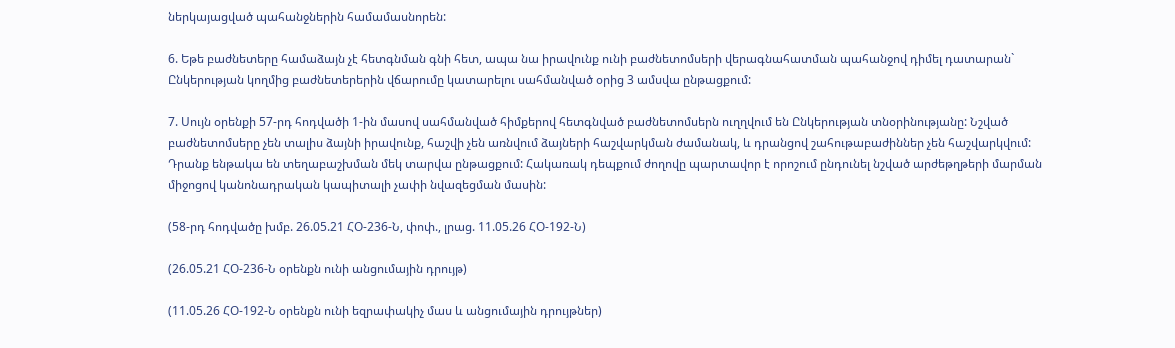ներկայացված պահանջներին համամասնորեն:

6. Եթե բաժնետերը համաձայն չէ հետգնման գնի հետ, ապա նա իրավունք ունի բաժնետոմսերի վերագնահատման պահանջով դիմել դատարան` Ընկերության կողմից բաժնետերերին վճարումը կատարելու սահմանված օրից 3 ամսվա ընթացքում:

7. Սույն օրենքի 57-րդ հոդվածի 1-ին մասով սահմանված հիմքերով հետգնված բաժնետոմսերն ուղղվում են Ընկերության տնօրինությանը: Նշված բաժնետոմսերը չեն տալիս ձայնի իրավունք, հաշվի չեն առնվում ձայների հաշվարկման ժամանակ, և դրանցով շահութաբաժիններ չեն հաշվարկվում: Դրանք ենթակա են տեղաբաշխման մեկ տարվա ընթացքում: Հակառակ դեպքում ժողովը պարտավոր է որոշում ընդունել նշված արժեթղթերի մարման միջոցով կանոնադրական կապիտալի չափի նվազեցման մասին:

(58-րդ հոդվածը խմբ. 26.05.21 ՀՕ-236-Ն, փոփ., լրաց. 11.05.26 ՀՕ-192-Ն)

(26.05.21 ՀՕ-236-Ն օրենքն ունի անցումային դրույթ)

(11.05.26 ՀՕ-192-Ն օրենքն ունի եզրափակիչ մաս և անցումային դրույթներ)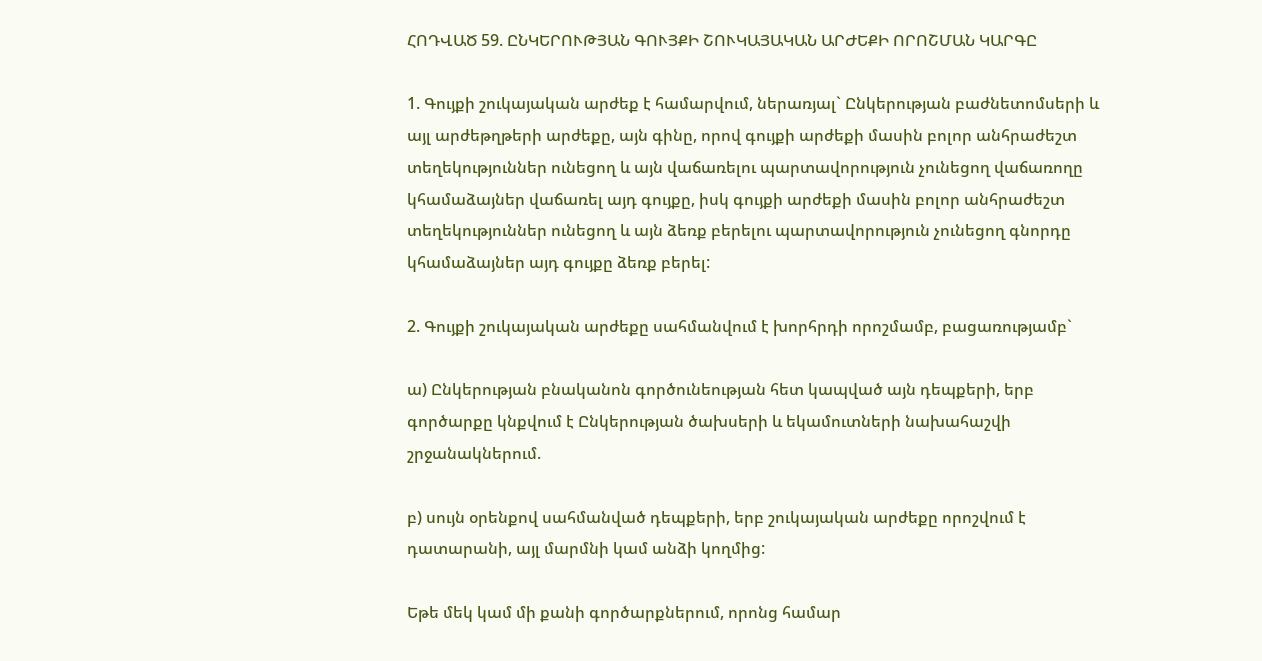ՀՈԴՎԱԾ 59. ԸՆԿԵՐՈՒԹՅԱՆ ԳՈՒՅՔԻ ՇՈՒԿԱՅԱԿԱՆ ԱՐԺԵՔԻ ՈՐՈՇՄԱՆ ԿԱՐԳԸ

1. Գույքի շուկայական արժեք է համարվում, ներառյալ` Ընկերության բաժնետոմսերի և այլ արժեթղթերի արժեքը, այն գինը, որով գույքի արժեքի մասին բոլոր անհրաժեշտ տեղեկություններ ունեցող և այն վաճառելու պարտավորություն չունեցող վաճառողը կհամաձայներ վաճառել այդ գույքը, իսկ գույքի արժեքի մասին բոլոր անհրաժեշտ տեղեկություններ ունեցող և այն ձեռք բերելու պարտավորություն չունեցող գնորդը կհամաձայներ այդ գույքը ձեռք բերել:

2. Գույքի շուկայական արժեքը սահմանվում է խորհրդի որոշմամբ, բացառությամբ`

ա) Ընկերության բնականոն գործունեության հետ կապված այն դեպքերի, երբ գործարքը կնքվում է Ընկերության ծախսերի և եկամուտների նախահաշվի շրջանակներում.

բ) սույն օրենքով սահմանված դեպքերի, երբ շուկայական արժեքը որոշվում է դատարանի, այլ մարմնի կամ անձի կողմից:

Եթե մեկ կամ մի քանի գործարքներում, որոնց համար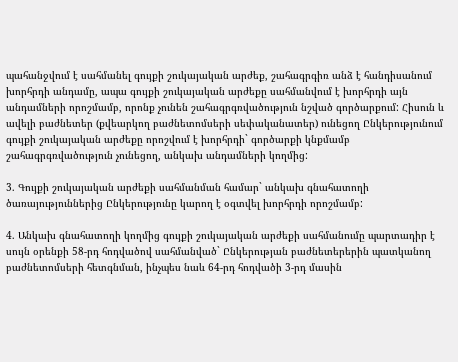պահանջվում է սահմանել գույքի շուկայական արժեք, շահագրգիռ անձ է հանդիսանում խորհրդի անդամը, ապա գույքի շուկայական արժեքը սահմանվում է խորհրդի այն անդամների որոշմամբ, որոնք չունեն շահագրգռվածություն նշված գործարքում: Հիսուն և ավելի բաժնետեր (քվեարկող բաժնետոմսերի սեփականատեր) ունեցող Ընկերությունում գույքի շուկայական արժեքը որոշվում է խորհրդի` գործարքի կնքմամբ շահագրգռվածություն չունեցող, անկախ անդամների կողմից:

3. Գույքի շուկայական արժեքի սահմանման համար` անկախ գնահատողի ծառայություններից Ընկերությունը կարող է օգտվել խորհրդի որոշմամբ:

4. Անկախ գնահատողի կողմից գույքի շուկայական արժեքի սահմանումը պարտադիր է սույն օրենքի 58-րդ հոդվածով սահմանված` Ընկերության բաժնետերերին պատկանող բաժնետոմսերի հետգնման, ինչպես նաև 64-րդ հոդվածի 3-րդ մասին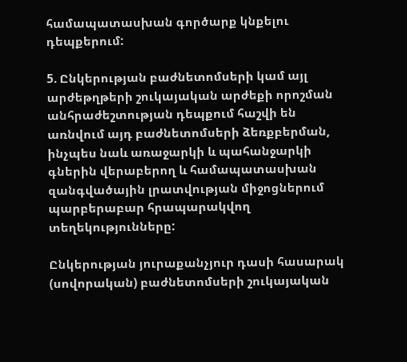համապատասխան գործարք կնքելու դեպքերում:

5. Ընկերության բաժնետոմսերի կամ այլ արժեթղթերի շուկայական արժեքի որոշման անհրաժեշտության դեպքում հաշվի են առնվում այդ բաժնետոմսերի ձեռքբերման, ինչպես նաև առաջարկի և պահանջարկի գներին վերաբերող և համապատասխան զանգվածային լրատվության միջոցներում պարբերաբար հրապարակվող տեղեկությունները:

Ընկերության յուրաքանչյուր դասի հասարակ (սովորական) բաժնետոմսերի շուկայական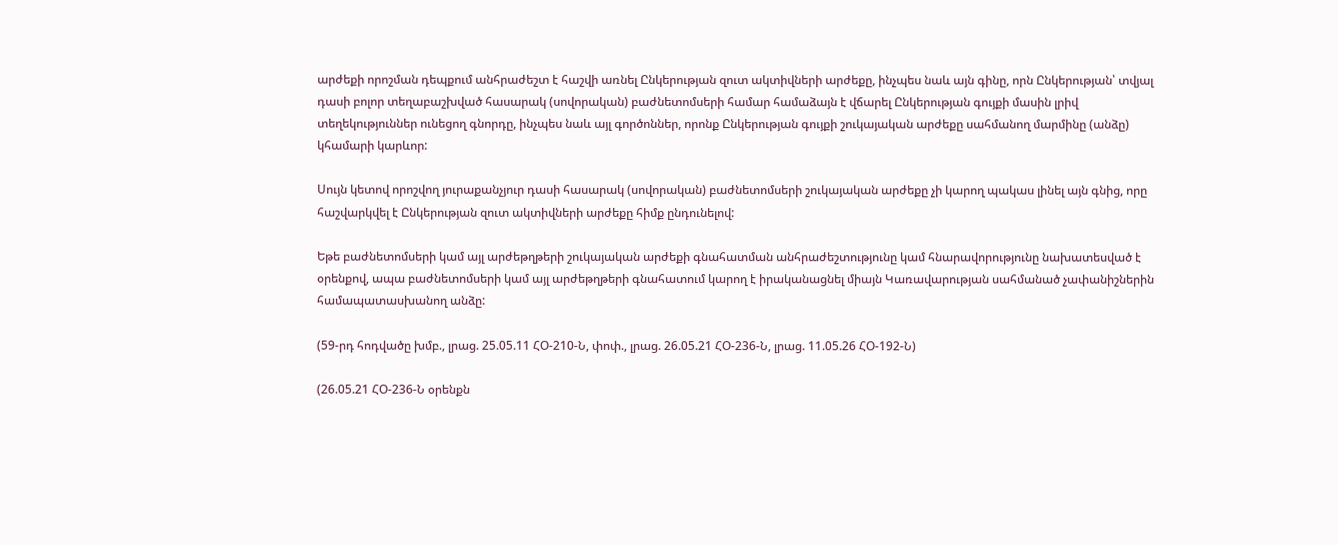արժեքի որոշման դեպքում անհրաժեշտ է հաշվի առնել Ընկերության զուտ ակտիվների արժեքը, ինչպես նաև այն գինը, որն Ընկերության՝ տվյալ դասի բոլոր տեղաբաշխված հասարակ (սովորական) բաժնետոմսերի համար համաձայն է վճարել Ընկերության գույքի մասին լրիվ տեղեկություններ ունեցող գնորդը, ինչպես նաև այլ գործոններ, որոնք Ընկերության գույքի շուկայական արժեքը սահմանող մարմինը (անձը) կհամարի կարևոր:

Սույն կետով որոշվող յուրաքանչյուր դասի հասարակ (սովորական) բաժնետոմսերի շուկայական արժեքը չի կարող պակաս լինել այն գնից, որը հաշվարկվել է Ընկերության զուտ ակտիվների արժեքը հիմք ընդունելով:

Եթե բաժնետոմսերի կամ այլ արժեթղթերի շուկայական արժեքի գնահատման անհրաժեշտությունը կամ հնարավորությունը նախատեսված է օրենքով, ապա բաժնետոմսերի կամ այլ արժեթղթերի գնահատում կարող է իրականացնել միայն Կառավարության սահմանած չափանիշներին համապատասխանող անձը:

(59-րդ հոդվածը խմբ., լրաց. 25.05.11 ՀՕ-210-Ն, փոփ., լրաց. 26.05.21 ՀՕ-236-Ն, լրաց. 11.05.26 ՀՕ-192-Ն)

(26.05.21 ՀՕ-236-Ն օրենքն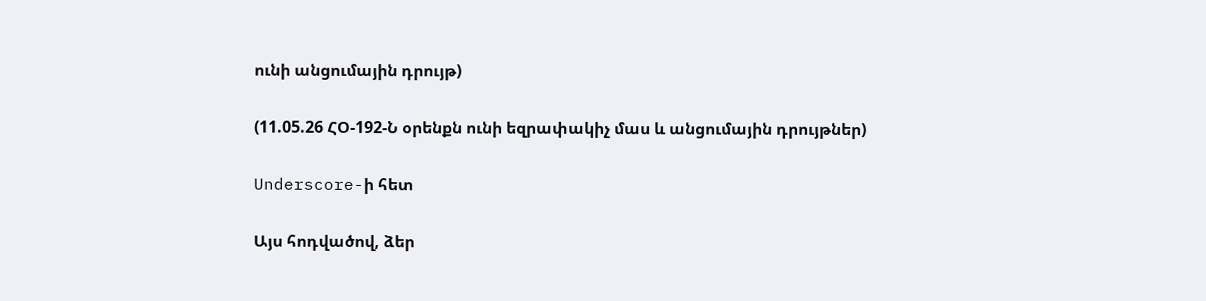ունի անցումային դրույթ)

(11.05.26 ՀՕ-192-Ն օրենքն ունի եզրափակիչ մաս և անցումային դրույթներ)

Underscore-ի հետ

Այս հոդվածով, ձեր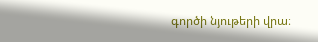գործի նյութերի վրա։